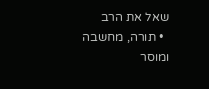שאל את הרב
  • תורה, מחשבה ומוסר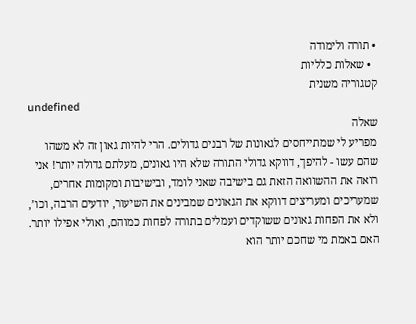• תורה ולימודה
  • שאלות כלליות
קטגוריה משנית
undefined
שאלה
מפריע לי שמתייחסים לגאונות של רבנים גדולים. הרי להיות גאון זה לא משהו שהם עשו - להיפך, דווקא גדולי התורה שלא היו גאונים, מעלתם גדולה יותר! אני רואה את ההשוואה הזאת גם בישיבה שאני לומד, ובישיבות ומקומות אחרים, שמעריכים ומעריצים דווקא את הגאונים שמבינים את השיעור, יודעים הרבה, וכו’, ולא את הפחות גאונים ששוקדים ועמלים בתורה לפחות כמוהם, ואולי אפילו יותר. האם באמת מי שחכם יותר הוא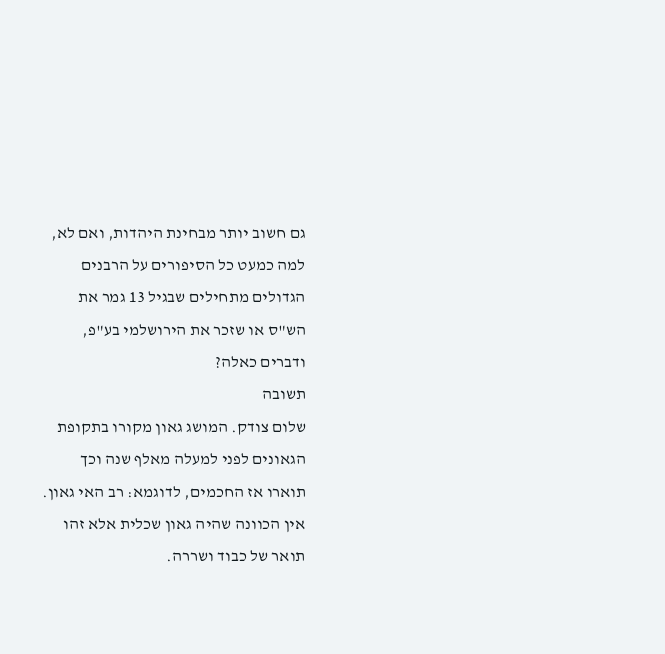גם חשוב יותר מבחינת היהדות, ואם לא, למה כמעט כל הסיפורים על הרבנים הגדולים מתחילים שבגיל 13 גמר את הש"ס או שזכר את הירושלמי בע"פ, ודברים כאלה?
תשובה
שלום צודק. המושג גאון מקורו בתקופת הגאונים לפני למעלה מאלף שנה וכך תוארו אז החכמים, לדוגמא: רב האי גאון. אין הכוונה שהיה גאון שכלית אלא זהו תואר של כבוד ושררה.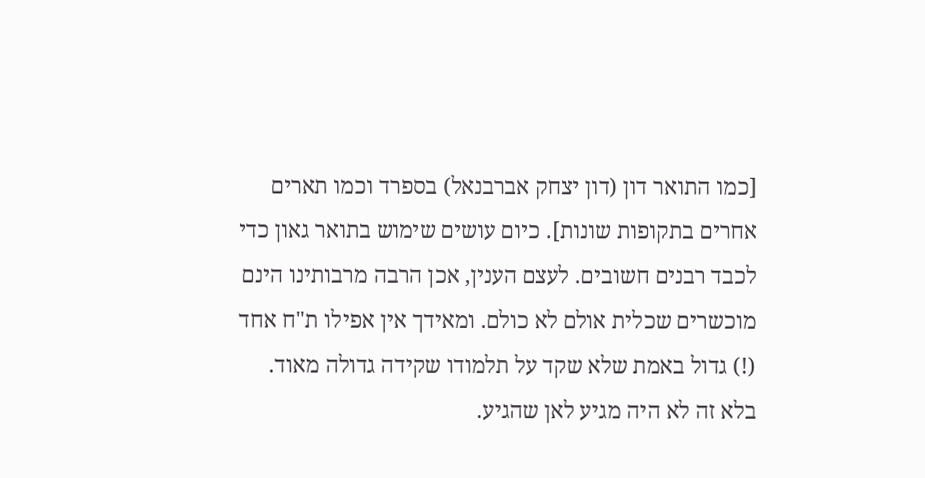[כמו התואר דון (דון יצחק אברבנאל) בספרד וכמו תארים אחרים בתקופות שונות]. כיום עושים שימוש בתואר גאון כדי לכבד רבנים חשובים. לעצם הענין, אכן הרבה מרבותינו הינם מוכשרים שכלית אולם לא כולם. ומאידך אין אפילו ת"ח אחד (!) גדול באמת שלא שקד על תלמודו שקידה גדולה מאוד. בלא זה לא היה מגיע לאן שהגיע.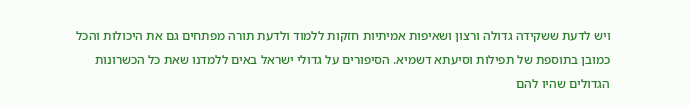ויש לדעת ששקידה גדולה ורצון ושאיפות אמיתיות חזקות ללמוד ולדעת תורה מפתחים גם את היכולות והכל כמובן בתוספת של תפילות וסיעתא דשמיא. הסיפורים על גדולי ישראל באים ללמדנו שאת כל הכשרונות הגדולים שהיו להם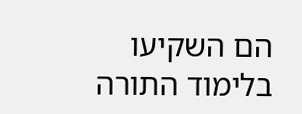הם השקיעו בלימוד התורה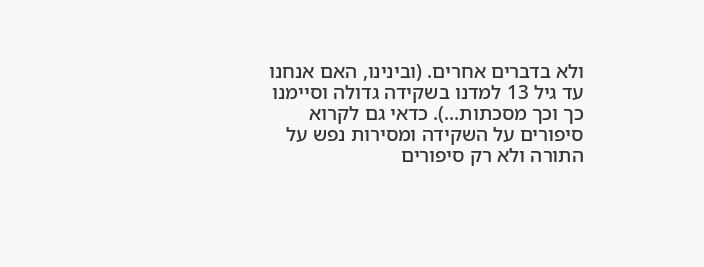ולא בדברים אחרים. (ובינינו, האם אנחנו עד גיל 13 למדנו בשקידה גדולה וסיימנו כך וכך מסכתות...). כדאי גם לקרוא סיפורים על השקידה ומסירות נפש על התורה ולא רק סיפורים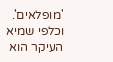'מופלאים'. וכלפי שמיא העיקר הוא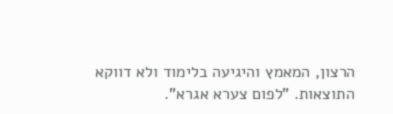הרצון, המאמץ והיגיעה בלימוד ולא דווקא התוצאות. "לפום צערא אגרא".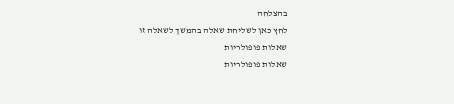בהצלחה
לחץ כאן לשליחת שאלה בהמשך לשאלה זו
שאלות פופולריות
שאלות פופולריות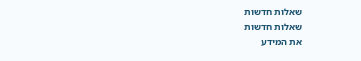שאלות חדשות
שאלות חדשות
את המידע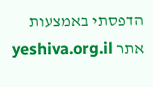הדפסתי באמצעות אתר yeshiva.org.il